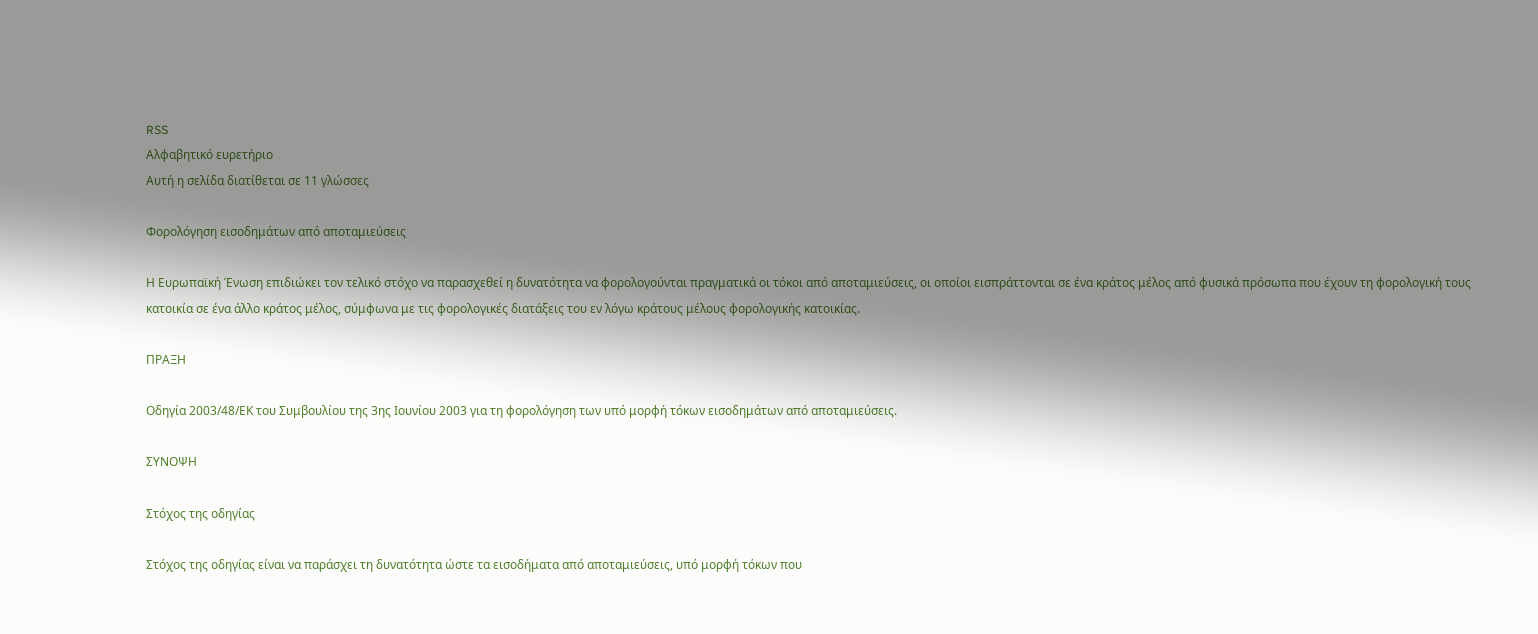RSS
Αλφαβητικό ευρετήριο
Αυτή η σελίδα διατίθεται σε 11 γλώσσες

Φορολόγηση εισοδημάτων από αποταμιεύσεις

Η Ευρωπαϊκή Ένωση επιδιώκει τον τελικό στόχο να παρασχεθεί η δυνατότητα να φορολογούνται πραγματικά οι τόκοι από αποταμιεύσεις, οι οποίοι εισπράττονται σε ένα κράτος μέλος από φυσικά πρόσωπα που έχουν τη φορολογική τους κατοικία σε ένα άλλο κράτος μέλος, σύμφωνα με τις φορολογικές διατάξεις του εν λόγω κράτους μέλους φορολογικής κατοικίας.

ΠΡΑΞΗ

Οδηγία 2003/48/ΕΚ του Συμβουλίου της 3ης Ιουνίου 2003 για τη φορολόγηση των υπό μορφή τόκων εισοδημάτων από αποταμιεύσεις.

ΣΥΝΟΨΗ

Στόχος της οδηγίας

Στόχος της οδηγίας είναι να παράσχει τη δυνατότητα ώστε τα εισοδήματα από αποταμιεύσεις, υπό μορφή τόκων που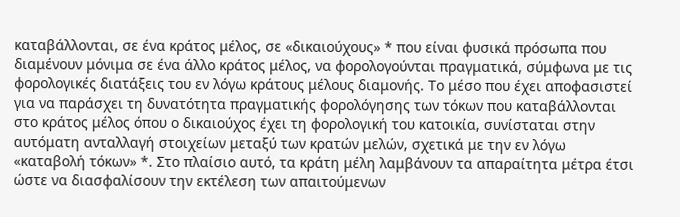καταβάλλονται, σε ένα κράτος μέλος, σε «δικαιούχους» * που είναι φυσικά πρόσωπα που διαμένουν μόνιμα σε ένα άλλο κράτος μέλος, να φορολογούνται πραγματικά, σύμφωνα με τις φορολογικές διατάξεις του εν λόγω κράτους μέλους διαμονής. Το μέσο που έχει αποφασιστεί για να παράσχει τη δυνατότητα πραγματικής φορολόγησης των τόκων που καταβάλλονται στο κράτος μέλος όπου ο δικαιούχος έχει τη φορολογική του κατοικία, συνίσταται στην αυτόματη ανταλλαγή στοιχείων μεταξύ των κρατών μελών, σχετικά με την εν λόγω «καταβολή τόκων» *. Στο πλαίσιο αυτό, τα κράτη μέλη λαμβάνουν τα απαραίτητα μέτρα έτσι ώστε να διασφαλίσουν την εκτέλεση των απαιτούμενων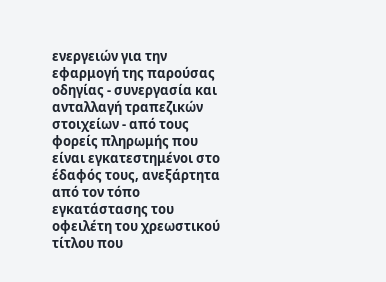ενεργειών για την εφαρμογή της παρούσας οδηγίας - συνεργασία και ανταλλαγή τραπεζικών στοιχείων - από τους φορείς πληρωμής που είναι εγκατεστημένοι στο έδαφός τους, ανεξάρτητα από τον τόπο εγκατάστασης του οφειλέτη του χρεωστικού τίτλου που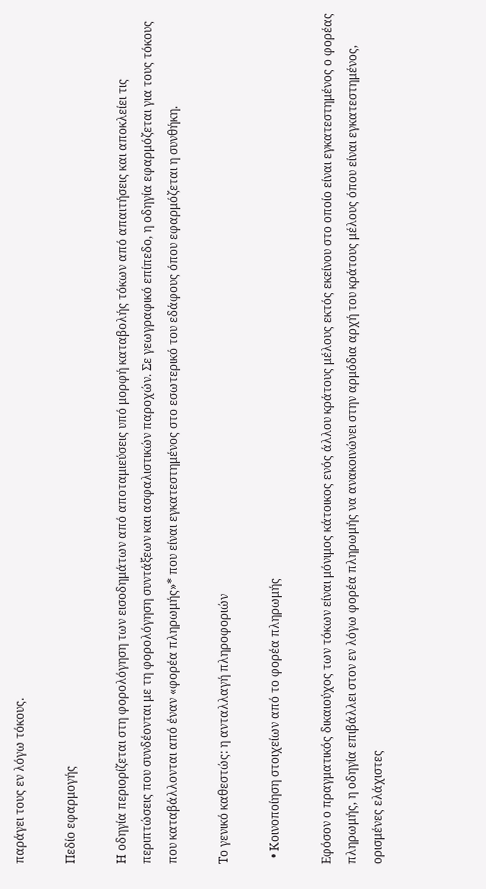παράγει τους εν λόγω τόκους.

Πεδίο εφαρμογής

Η οδηγία περιορίζεται στη φορολόγηση των εισοδημάτων από αποταμιεύσεις υπό μορφή καταβολής τόκων από απαιτήσεις και αποκλείει τις περιπτώσεις που συνδέονται με τη φορολόγηση συντάξεων και ασφαλιστικών παροχών. Σε γεωγραφικό επίπεδο, η οδηγία εφαρμόζεται για τους τόκους που καταβάλλονται από έναν «φορέα πληρωμής»* που είναι εγκατεστημένος στο εσωτερικό του εδάφους όπου εφαρμόζεται η συνθήκη.

Το γενικό καθεστώς: η ανταλλαγή πληροφοριών

  • Κοινοποίηση στοιχείων από το φορέα πληρωμής

Εφόσον ο πραγματικός δικαιούχος των τόκων είναι μόνιμος κάτοικος ενός άλλου κράτους μέλους εκτός εκείνου στο οποίο είναι εγκατεστημένος ο φορέας πληρωμής, η οδηγία επιβάλλει στον εν λόγω φορέα πληρωμής να ανακοινώνει στην αρμόδια αρχή του κράτους μέλους όπου είναι εγκατεστημένος, ορισμένες ελάχιστες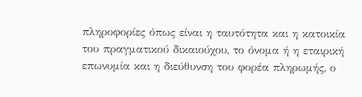πληροφορίες όπως είναι η ταυτότητα και η κατοικία του πραγματικού δικαιούχου, το όνομα ή η εταιρική επωνυμία και η διεύθυνση του φορέα πληρωμής, ο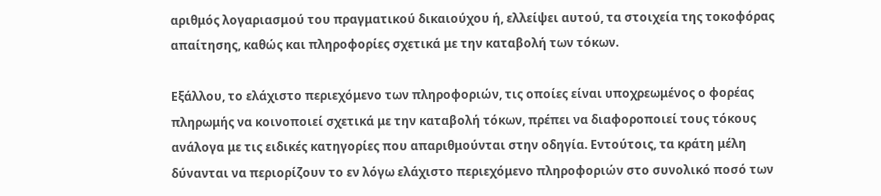αριθμός λογαριασμού του πραγματικού δικαιούχου ή, ελλείψει αυτού, τα στοιχεία της τοκοφόρας απαίτησης, καθώς και πληροφορίες σχετικά με την καταβολή των τόκων.

Εξάλλου, το ελάχιστο περιεχόμενο των πληροφοριών, τις οποίες είναι υποχρεωμένος ο φορέας πληρωμής να κοινοποιεί σχετικά με την καταβολή τόκων, πρέπει να διαφοροποιεί τους τόκους ανάλογα με τις ειδικές κατηγορίες που απαριθμούνται στην οδηγία. Εντούτοις, τα κράτη μέλη δύνανται να περιορίζουν το εν λόγω ελάχιστο περιεχόμενο πληροφοριών στο συνολικό ποσό των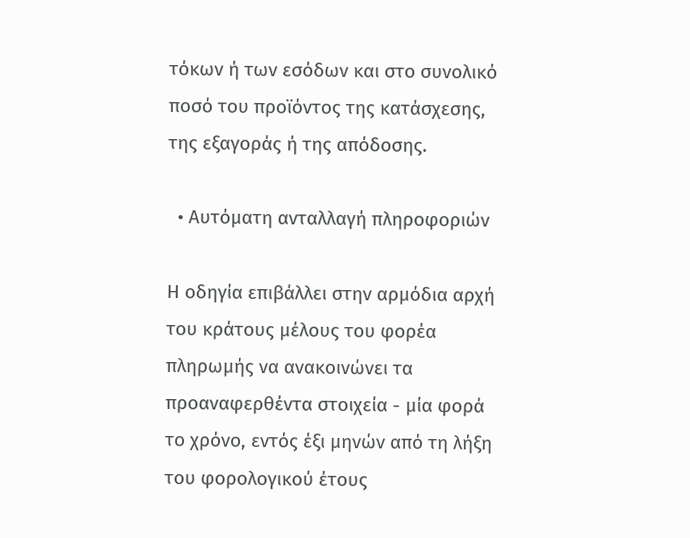τόκων ή των εσόδων και στο συνολικό ποσό του προϊόντος της κατάσχεσης, της εξαγοράς ή της απόδοσης.

  • Αυτόματη ανταλλαγή πληροφοριών

Η οδηγία επιβάλλει στην αρμόδια αρχή του κράτους μέλους του φορέα πληρωμής να ανακοινώνει τα προαναφερθέντα στοιχεία - μία φορά το χρόνο, εντός έξι μηνών από τη λήξη του φορολογικού έτους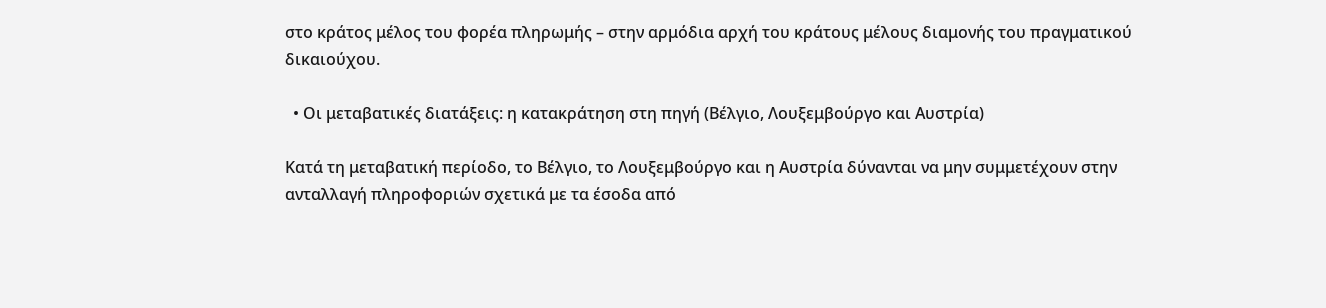στο κράτος μέλος του φορέα πληρωμής – στην αρμόδια αρχή του κράτους μέλους διαμονής του πραγματικού δικαιούχου.

  • Οι μεταβατικές διατάξεις: η κατακράτηση στη πηγή (Βέλγιο, Λουξεμβούργο και Αυστρία)

Κατά τη μεταβατική περίοδο, το Βέλγιο, το Λουξεμβούργο και η Αυστρία δύνανται να μην συμμετέχουν στην ανταλλαγή πληροφοριών σχετικά με τα έσοδα από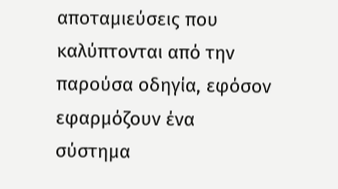αποταμιεύσεις που καλύπτονται από την παρούσα οδηγία, εφόσον εφαρμόζουν ένα σύστημα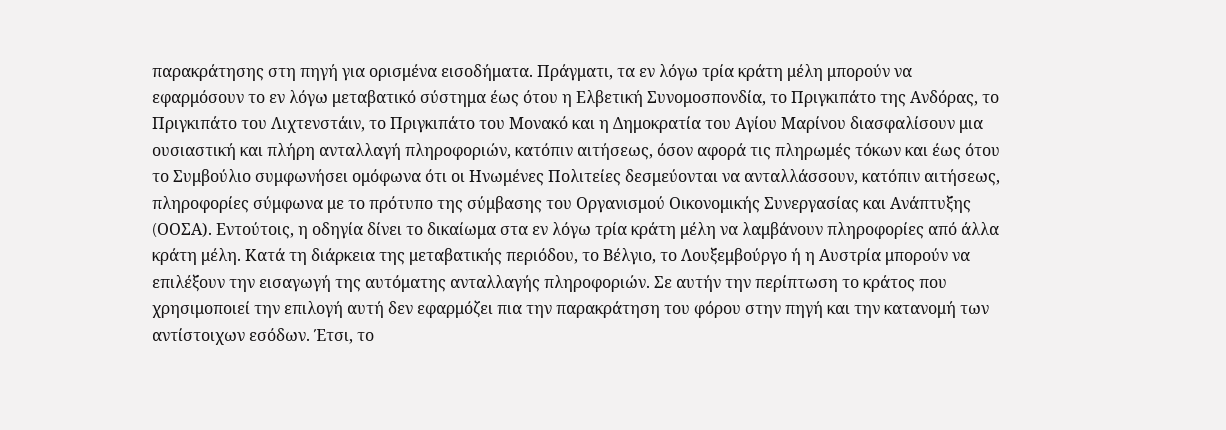παρακράτησης στη πηγή για ορισμένα εισοδήματα. Πράγματι, τα εν λόγω τρία κράτη μέλη μπορούν να εφαρμόσουν το εν λόγω μεταβατικό σύστημα έως ότου η Ελβετική Συνομοσπονδία, το Πριγκιπάτο της Ανδόρας, το Πριγκιπάτο του Λιχτενστάιν, το Πριγκιπάτο του Μονακό και η Δημοκρατία του Αγίου Μαρίνου διασφαλίσουν μια ουσιαστική και πλήρη ανταλλαγή πληροφοριών, κατόπιν αιτήσεως, όσον αφορά τις πληρωμές τόκων και έως ότου το Συμβούλιο συμφωνήσει ομόφωνα ότι οι Ηνωμένες Πολιτείες δεσμεύονται να ανταλλάσσουν, κατόπιν αιτήσεως, πληροφορίες σύμφωνα με το πρότυπο της σύμβασης του Οργανισμού Οικονομικής Συνεργασίας και Ανάπτυξης (OΟΣΑ). Εντούτοις, η οδηγία δίνει το δικαίωμα στα εν λόγω τρία κράτη μέλη να λαμβάνουν πληροφορίες από άλλα κράτη μέλη. Κατά τη διάρκεια της μεταβατικής περιόδου, το Βέλγιο, το Λουξεμβούργο ή η Αυστρία μπορούν να επιλέξουν την εισαγωγή της αυτόματης ανταλλαγής πληροφοριών. Σε αυτήν την περίπτωση το κράτος που χρησιμοποιεί την επιλογή αυτή δεν εφαρμόζει πια την παρακράτηση του φόρου στην πηγή και την κατανομή των αντίστοιχων εσόδων. Έτσι, το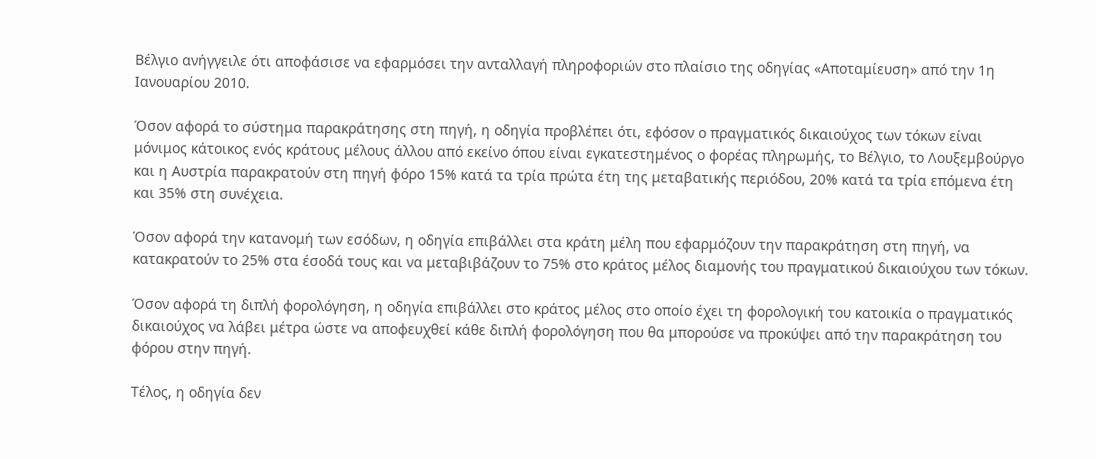Βέλγιο ανήγγειλε ότι αποφάσισε να εφαρμόσει την ανταλλαγή πληροφοριών στο πλαίσιο της οδηγίας «Αποταμίευση» από την 1η Ιανουαρίου 2010.

Όσον αφορά το σύστημα παρακράτησης στη πηγή, η οδηγία προβλέπει ότι, εφόσον ο πραγματικός δικαιούχος των τόκων είναι μόνιμος κάτοικος ενός κράτους μέλους άλλου από εκείνο όπου είναι εγκατεστημένος ο φορέας πληρωμής, το Βέλγιο, το Λουξεμβούργο και η Αυστρία παρακρατούν στη πηγή φόρο 15% κατά τα τρία πρώτα έτη της μεταβατικής περιόδου, 20% κατά τα τρία επόμενα έτη και 35% στη συνέχεια.

Όσον αφορά την κατανομή των εσόδων, η οδηγία επιβάλλει στα κράτη μέλη που εφαρμόζουν την παρακράτηση στη πηγή, να κατακρατούν το 25% στα έσοδά τους και να μεταβιβάζουν το 75% στο κράτος μέλος διαμονής του πραγματικού δικαιούχου των τόκων.

Όσον αφορά τη διπλή φορολόγηση, η οδηγία επιβάλλει στο κράτος μέλος στο οποίο έχει τη φορολογική του κατοικία ο πραγματικός δικαιούχος να λάβει μέτρα ώστε να αποφευχθεί κάθε διπλή φορολόγηση που θα μπορούσε να προκύψει από την παρακράτηση του φόρου στην πηγή.

Τέλος, η οδηγία δεν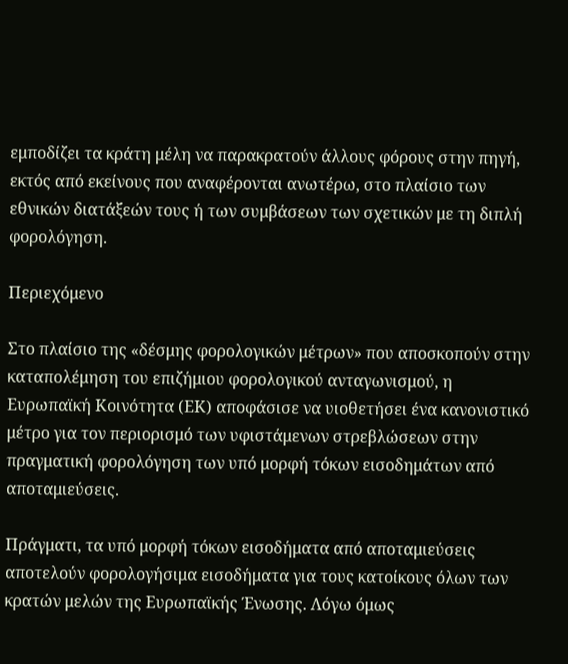εμποδίζει τα κράτη μέλη να παρακρατούν άλλους φόρους στην πηγή, εκτός από εκείνους που αναφέρονται ανωτέρω, στο πλαίσιο των εθνικών διατάξεών τους ή των συμβάσεων των σχετικών με τη διπλή φορολόγηση.

Περιεχόμενο

Στο πλαίσιο της «δέσμης φορολογικών μέτρων» που αποσκοπούν στην καταπολέμηση του επιζήμιου φορολογικού ανταγωνισμού, η Ευρωπαϊκή Κοινότητα (ΕΚ) αποφάσισε να υιοθετήσει ένα κανονιστικό μέτρο για τον περιορισμό των υφιστάμενων στρεβλώσεων στην πραγματική φορολόγηση των υπό μορφή τόκων εισοδημάτων από αποταμιεύσεις.

Πράγματι, τα υπό μορφή τόκων εισοδήματα από αποταμιεύσεις αποτελούν φορολογήσιμα εισοδήματα για τους κατοίκους όλων των κρατών μελών της Ευρωπαϊκής Ένωσης. Λόγω όμως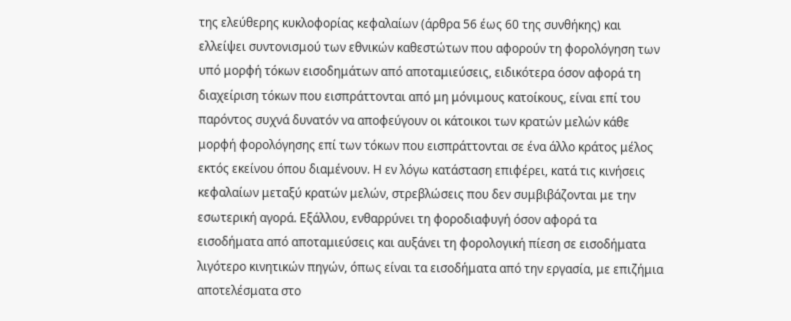της ελεύθερης κυκλοφορίας κεφαλαίων (άρθρα 56 έως 60 της συνθήκης) και ελλείψει συντονισμού των εθνικών καθεστώτων που αφορούν τη φορολόγηση των υπό μορφή τόκων εισοδημάτων από αποταμιεύσεις, ειδικότερα όσον αφορά τη διαχείριση τόκων που εισπράττονται από μη μόνιμους κατοίκους, είναι επί του παρόντος συχνά δυνατόν να αποφεύγουν οι κάτοικοι των κρατών μελών κάθε μορφή φορολόγησης επί των τόκων που εισπράττονται σε ένα άλλο κράτος μέλος εκτός εκείνου όπου διαμένουν. Η εν λόγω κατάσταση επιφέρει, κατά τις κινήσεις κεφαλαίων μεταξύ κρατών μελών, στρεβλώσεις που δεν συμβιβάζονται με την εσωτερική αγορά. Εξάλλου, ενθαρρύνει τη φοροδιαφυγή όσον αφορά τα εισοδήματα από αποταμιεύσεις και αυξάνει τη φορολογική πίεση σε εισοδήματα λιγότερο κινητικών πηγών, όπως είναι τα εισοδήματα από την εργασία, με επιζήμια αποτελέσματα στο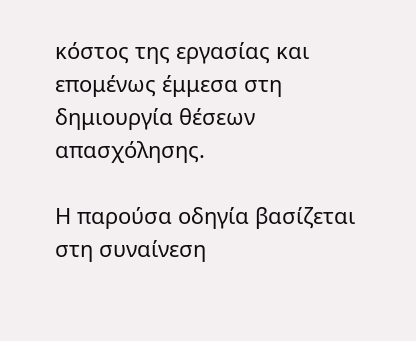κόστος της εργασίας και επομένως έμμεσα στη δημιουργία θέσεων απασχόλησης.

Η παρούσα οδηγία βασίζεται στη συναίνεση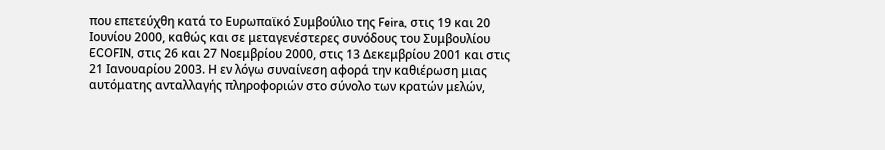που επετεύχθη κατά το Ευρωπαϊκό Συμβούλιο της Feira, στις 19 και 20 Ιουνίου 2000, καθώς και σε μεταγενέστερες συνόδους του Συμβουλίου ECOFIN, στις 26 και 27 Νοεμβρίου 2000, στις 13 Δεκεμβρίου 2001 και στις 21 Ιανουαρίου 2003. Η εν λόγω συναίνεση αφορά την καθιέρωση μιας αυτόματης ανταλλαγής πληροφοριών στο σύνολο των κρατών μελών,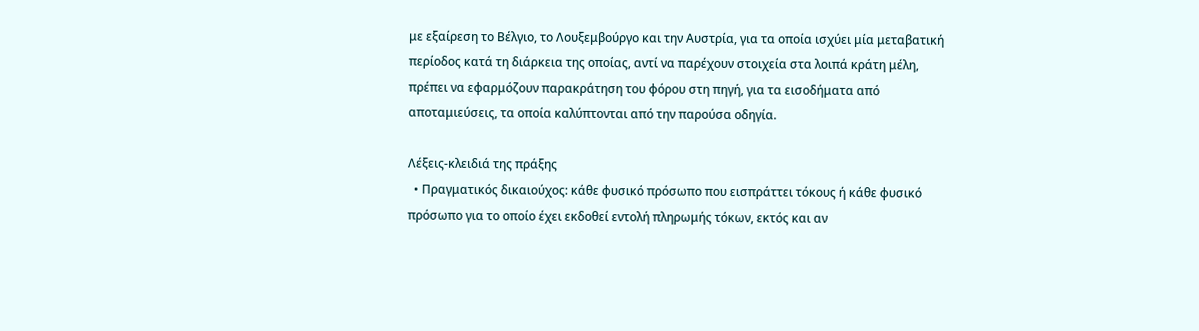με εξαίρεση το Βέλγιο, το Λουξεμβούργο και την Αυστρία, για τα οποία ισχύει μία μεταβατική περίοδος κατά τη διάρκεια της οποίας, αντί να παρέχουν στοιχεία στα λοιπά κράτη μέλη, πρέπει να εφαρμόζουν παρακράτηση του φόρου στη πηγή, για τα εισοδήματα από αποταμιεύσεις, τα οποία καλύπτονται από την παρούσα οδηγία.

Λέξεις-κλειδιά της πράξης
  • Πραγματικός δικαιούχος: κάθε φυσικό πρόσωπο που εισπράττει τόκους ή κάθε φυσικό πρόσωπο για το οποίο έχει εκδοθεί εντολή πληρωμής τόκων, εκτός και αν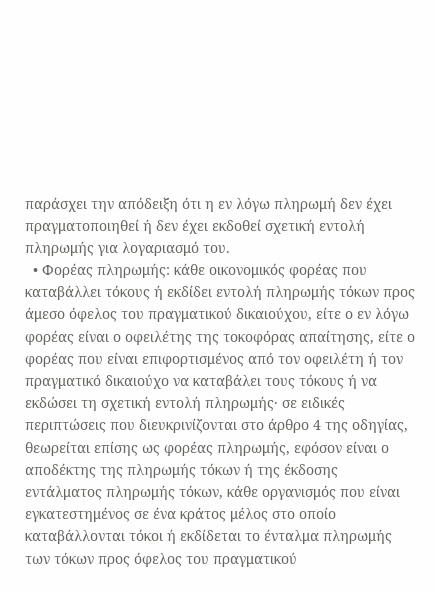παράσχει την απόδειξη ότι η εν λόγω πληρωμή δεν έχει πραγματοποιηθεί ή δεν έχει εκδοθεί σχετική εντολή πληρωμής για λογαριασμό του.
  • Φορέας πληρωμής: κάθε οικονομικός φορέας που καταβάλλει τόκους ή εκδίδει εντολή πληρωμής τόκων προς άμεσο όφελος του πραγματικού δικαιούχου, είτε ο εν λόγω φορέας είναι ο οφειλέτης της τοκοφόρας απαίτησης, είτε ο φορέας που είναι επιφορτισμένος από τον οφειλέτη ή τον πραγματικό δικαιούχο να καταβάλει τους τόκους ή να εκδώσει τη σχετική εντολή πληρωμής· σε ειδικές περιπτώσεις που διευκρινίζονται στο άρθρο 4 της οδηγίας, θεωρείται επίσης ως φορέας πληρωμής, εφόσον είναι ο αποδέκτης της πληρωμής τόκων ή της έκδοσης εντάλματος πληρωμής τόκων, κάθε οργανισμός που είναι εγκατεστημένος σε ένα κράτος μέλος στο οποίο καταβάλλονται τόκοι ή εκδίδεται το ένταλμα πληρωμής των τόκων προς όφελος του πραγματικού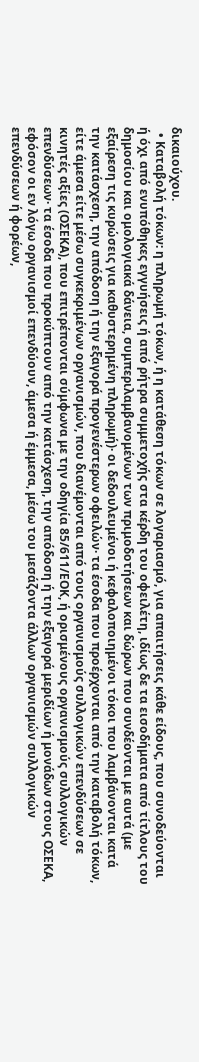δικαιούχου.
  • Καταβολή τόκων: η πληρωμή τόκων, ή η κατάθεση τόκων σε λογαριασμό, για απαιτήσεις κάθε είδους, που συνοδεύονται ή όχι από ενυπόθηκες εγγυήσεις ή από ρήτρα συμμετοχής στα κέρδη του οφειλέτη, ιδίως δε τα εισοδήματα από τίτλους του δημοσίου και ομολογιακά δάνεια, συμπεριλαμβανομένων των πριμοδοτήσεων και δώρων που συνδέονται με αυτά (με εξαίρεση τις κυρώσεις για καθυστερημένη πληρωμή)· οι δεδουλευμένοι ή κεφαλοποιημένοι τόκοι που λαμβάνονται κατά την κατάσχεση, την απόδοση ή την εξαγορά προγενέστερων οφειλών· τα έσοδα που προέρχονται από την καταβολή τόκων, είτε άμεσα είτε μέσω συγκεκριμένων οργανισμών, που διανέμονται από τους οργανισμούς συλλογικών επενδύσεων σε κινητές αξίες (ΟΣΕΚΑ), που επιτρέπονται σύμφωνα με την οδηγία 85/611/ΕΟΚ, ή ορισμένους οργανισμούς συλλογικών επενδύσεων· τα έσοδα που προκύπτουν από την κατάσχεση, την απόδοση ή την εξαγορά μεριδίων ή μονάδων στους ΟΣΕΚΑ, εφόσον οι εν λόγω οργανισμοί επενδύουν, άμεσα ή έμμεσα, μέσω του μεσάζοντα άλλων οργανισμών συλλογικών επενδύσεων ή φορέων,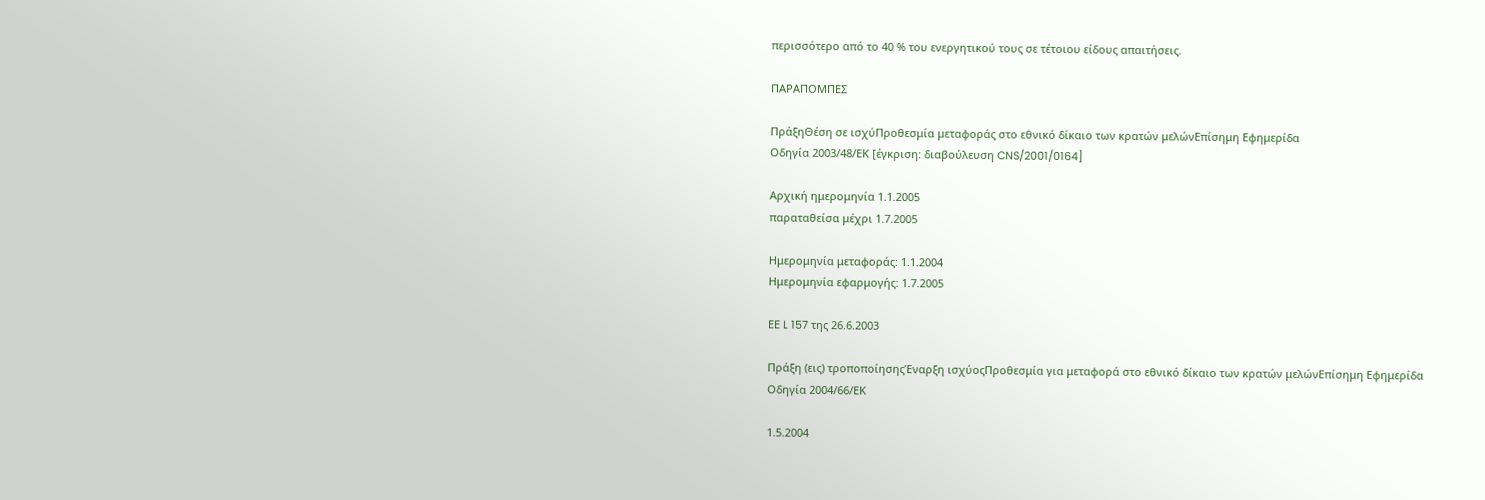περισσότερο από το 40 % του ενεργητικού τους σε τέτοιου είδους απαιτήσεις.

ΠΑΡΑΠΟΜΠΕΣ

ΠράξηΘέση σε ισχύΠροθεσμία μεταφοράς στο εθνικό δίκαιο των κρατών μελώνΕπίσημη Εφημερίδα
Οδηγία 2003/48/ΕΚ [έγκριση: διαβούλευση CNS/2001/0164]

Αρχική ημερομηνία 1.1.2005
παραταθείσα μέχρι 1.7.2005

Ημερομηνία μεταφοράς: 1.1.2004
Ημερομηνία εφαρμογής: 1.7.2005

ΕΕ L 157 της 26.6.2003

Πράξη (εις) τροποποίησηςΈναρξη ισχύοςΠροθεσμία για μεταφορά στο εθνικό δίκαιο των κρατών μελώνΕπίσημη Εφημερίδα
Οδηγία 2004/66/ΕΚ

1.5.2004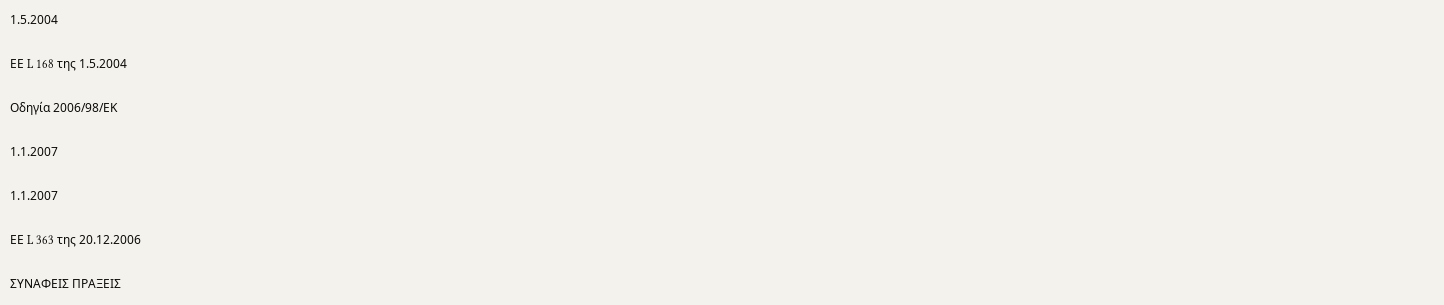1.5.2004

ΕΕ L 168 της 1.5.2004

Οδηγία 2006/98/ΕΚ

1.1.2007

1.1.2007

ΕΕ L 363 της 20.12.2006

ΣΥΝΑΦΕΙΣ ΠΡΑΞΕΙΣ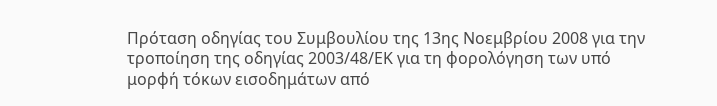Πρόταση οδηγίας του Συμβουλίου της 13ης Νοεμβρίου 2008 για την τροποίηση της οδηγίας 2003/48/ΕΚ για τη φορολόγηση των υπό μορφή τόκων εισοδημάτων από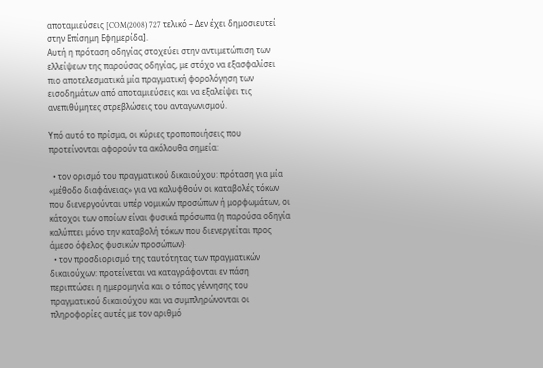αποταμιεύσεις [COM(2008) 727 τελικό – Δεν έχει δημοσιευτεί στην Επίσημη Εφημερίδα].
Αυτή η πρόταση οδηγίας στοχεύει στην αντιμετώπιση των ελλείψεων της παρούσας οδηγίας, με στόχο να εξασφαλίσει πιο αποτελεσματικά μία πραγματική φορολόγηση των εισοδημάτων από αποταμιεύσεις και να εξαλείψει τις ανεπιθύμητες στρεβλώσεις του ανταγωνισμού.

Υπό αυτό το πρίσμα, οι κύριες τροποποιήσεις που προτείνονται αφορούν τα ακόλουθα σημεία:

  • τον ορισμό του πραγματικού δικαιούχου: πρόταση για μία «μέθοδο διαφάνειας» για να καλυφθούν οι καταβολές τόκων που διενεργούνται υπέρ νομικών προσώπων ή μορφωμάτων, οι κάτοχοι των οποίων είναι φυσικά πρόσωπα (η παρούσα οδηγία καλύπτει μόνο την καταβολή τόκων που διενεργείται προς άμεσο όφελος φυσικών προσώπων)·
  • τον προσδιορισμό της ταυτότητας των πραγματικών δικαιούχων: προτείνεται να καταγράφονται εν πάση περιπτώσει η ημερομηνία και ο τόπος γέννησης του πραγματικού δικαιούχου και να συμπληρώνονται οι πληροφορίες αυτές με τον αριθμό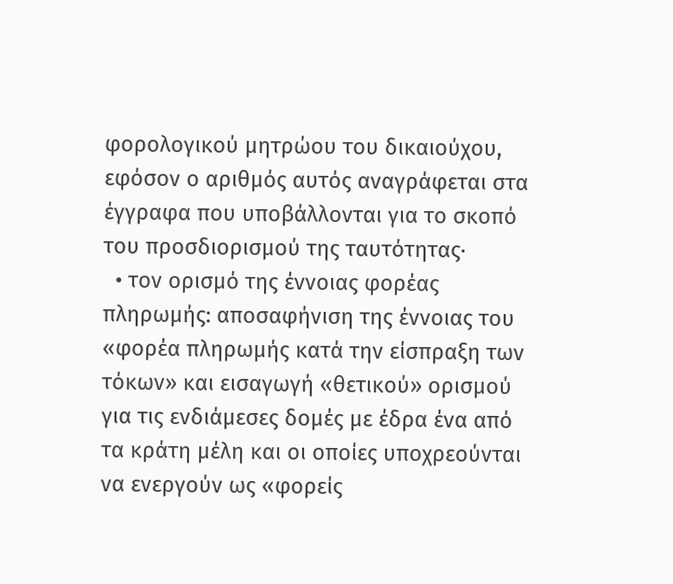φορολογικού μητρώου του δικαιούχου, εφόσον ο αριθμός αυτός αναγράφεται στα έγγραφα που υποβάλλονται για το σκοπό του προσδιορισμού της ταυτότητας·
  • τον ορισμό της έννοιας φορέας πληρωμής: αποσαφήνιση της έννοιας του «φορέα πληρωμής κατά την είσπραξη των τόκων» και εισαγωγή «θετικού» ορισμού για τις ενδιάμεσες δομές με έδρα ένα από τα κράτη μέλη και οι οποίες υποχρεούνται να ενεργούν ως «φορείς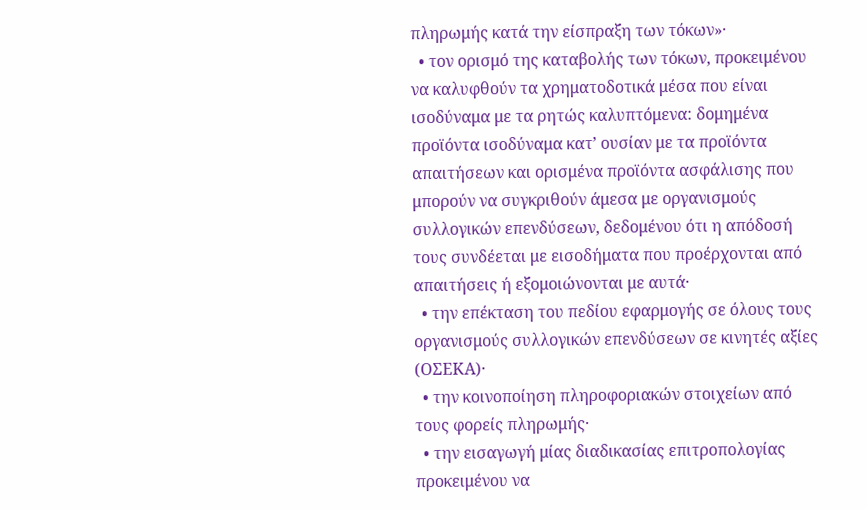πληρωμής κατά την είσπραξη των τόκων»·
  • τον ορισμό της καταβολής των τόκων, προκειμένου να καλυφθούν τα χρηματοδοτικά μέσα που είναι ισοδύναμα με τα ρητώς καλυπτόμενα: δομημένα προϊόντα ισοδύναμα κατ’ ουσίαν με τα προϊόντα απαιτήσεων και ορισμένα προϊόντα ασφάλισης που μπορούν να συγκριθούν άμεσα με οργανισμούς συλλογικών επενδύσεων, δεδομένου ότι η απόδοσή τους συνδέεται με εισοδήματα που προέρχονται από απαιτήσεις ή εξομοιώνονται με αυτά·
  • την επέκταση του πεδίου εφαρμογής σε όλους τους οργανισμούς συλλογικών επενδύσεων σε κινητές αξίες (ΟΣΕΚΑ)·
  • την κοινοποίηση πληροφοριακών στοιχείων από τους φορείς πληρωμής·
  • την εισαγωγή μίας διαδικασίας επιτροπολογίας προκειμένου να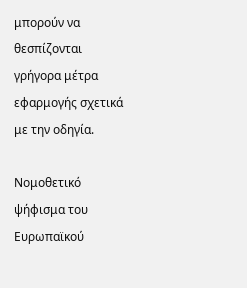μπορούν να θεσπίζονται γρήγορα μέτρα εφαρμογής σχετικά με την οδηγία.

Νομοθετικό ψήφισμα του Ευρωπαϊκού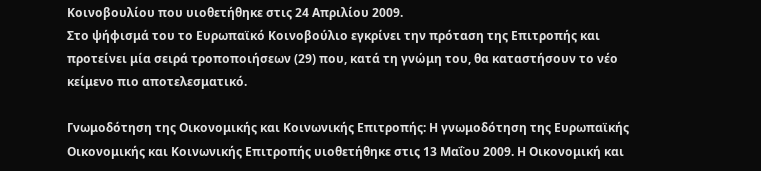Κοινοβουλίου που υιοθετήθηκε στις 24 Απριλίου 2009.
Στο ψήφισμά του το Ευρωπαϊκό Κοινοβούλιο εγκρίνει την πρόταση της Επιτροπής και προτείνει μία σειρά τροποποιήσεων (29) που, κατά τη γνώμη του, θα καταστήσουν το νέο κείμενο πιο αποτελεσματικό.

Γνωμοδότηση της Οικονομικής και Κοινωνικής Επιτροπής: Η γνωμοδότηση της Ευρωπαϊκής Οικονομικής και Κοινωνικής Επιτροπής υιοθετήθηκε στις 13 Μαΐου 2009. Η Οικονομική και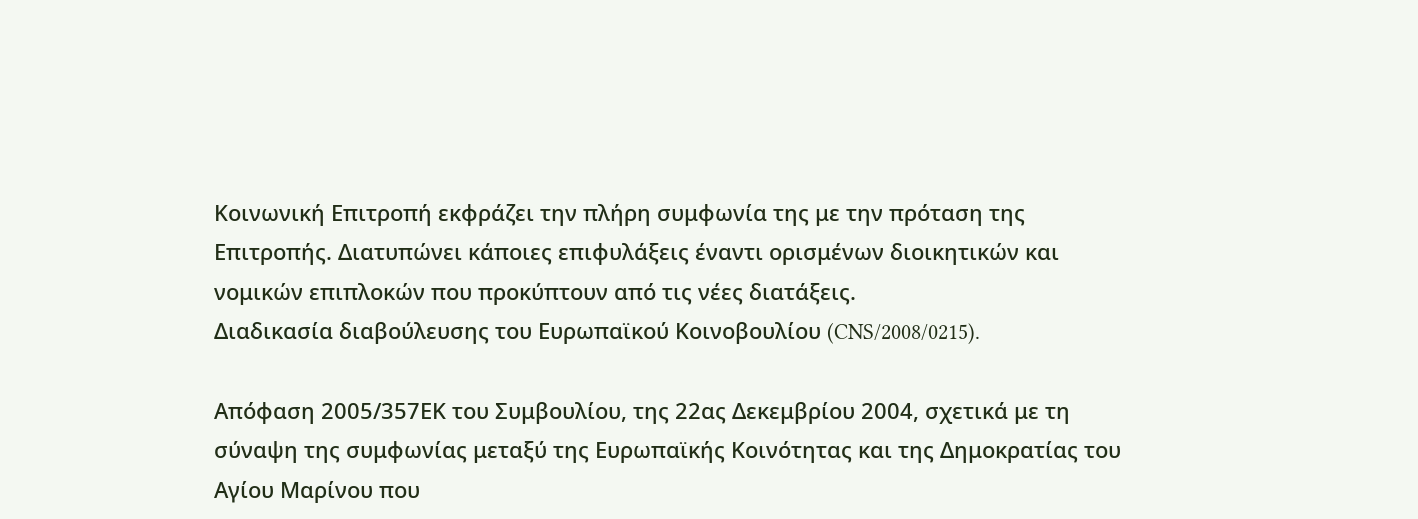Κοινωνική Επιτροπή εκφράζει την πλήρη συμφωνία της με την πρόταση της Επιτροπής. Διατυπώνει κάποιες επιφυλάξεις έναντι ορισμένων διοικητικών και νομικών επιπλοκών που προκύπτουν από τις νέες διατάξεις.
Διαδικασία διαβούλευσης του Ευρωπαϊκού Κοινοβουλίου (CNS/2008/0215).

Απόφαση 2005/357ΕΚ του Συμβουλίου, της 22ας Δεκεμβρίου 2004, σχετικά με τη σύναψη της συμφωνίας μεταξύ της Ευρωπαϊκής Κοινότητας και της Δημοκρατίας του Αγίου Μαρίνου που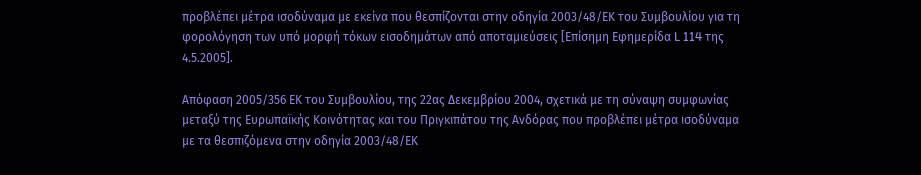προβλέπει μέτρα ισοδύναμα με εκείνα που θεσπίζονται στην οδηγία 2003/48/ΕΚ του Συμβουλίου για τη φορολόγηση των υπό μορφή τόκων εισοδημάτων από αποταμιεύσεις [Επίσημη Εφημερίδα L 114 της 4.5.2005].

Απόφαση 2005/356 ΕΚ του Συμβουλίου, της 22ας Δεκεμβρίου 2004, σχετικά με τη σύναψη συμφωνίας μεταξύ της Ευρωπαϊκής Κοινότητας και του Πριγκιπάτου της Ανδόρας που προβλέπει μέτρα ισοδύναμα με τα θεσπιζόμενα στην οδηγία 2003/48/ΕΚ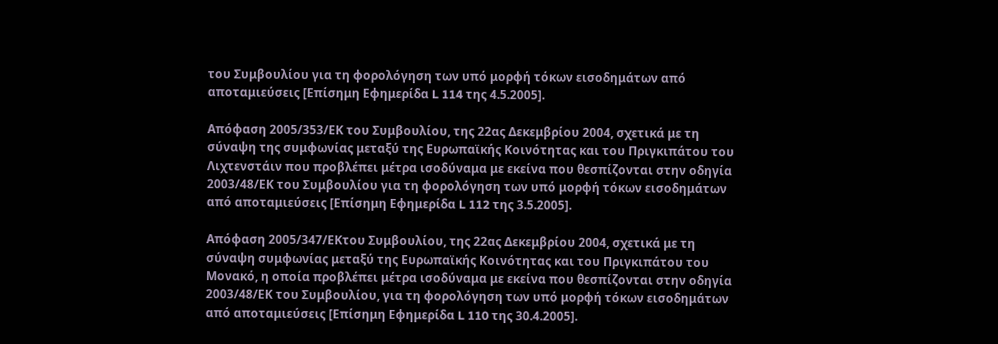του Συμβουλίου για τη φορολόγηση των υπό μορφή τόκων εισοδημάτων από αποταμιεύσεις [Επίσημη Εφημερίδα L 114 της 4.5.2005].

Απόφαση 2005/353/ΕΚ του Συμβουλίου, της 22ας Δεκεμβρίου 2004, σχετικά με τη σύναψη της συμφωνίας μεταξύ της Ευρωπαϊκής Κοινότητας και του Πριγκιπάτου του Λιχτενστάιν που προβλέπει μέτρα ισοδύναμα με εκείνα που θεσπίζονται στην οδηγία 2003/48/ΕΚ του Συμβουλίου για τη φορολόγηση των υπό μορφή τόκων εισοδημάτων από αποταμιεύσεις [Επίσημη Εφημερίδα L 112 της 3.5.2005].

Απόφαση 2005/347/ΕΚτου Συμβουλίου, της 22ας Δεκεμβρίου 2004, σχετικά με τη σύναψη συμφωνίας μεταξύ της Ευρωπαϊκής Κοινότητας και του Πριγκιπάτου του Μονακό, η οποία προβλέπει μέτρα ισοδύναμα με εκείνα που θεσπίζονται στην οδηγία 2003/48/ΕΚ του Συμβουλίου, για τη φορολόγηση των υπό μορφή τόκων εισοδημάτων από αποταμιεύσεις [Επίσημη Εφημερίδα L 110 της 30.4.2005].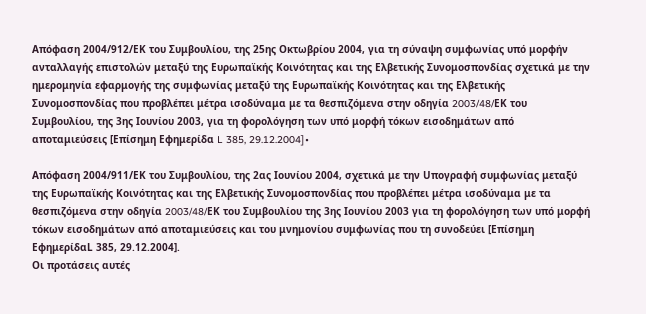Απόφαση 2004/912/ΕΚ του Συμβουλίου, της 25ης Οκτωβρίου 2004, για τη σύναψη συμφωνίας υπό μορφήν ανταλλαγής επιστολών μεταξύ της Ευρωπαϊκής Κοινότητας και της Ελβετικής Συνομοσπονδίας σχετικά με την ημερομηνία εφαρμογής της συμφωνίας μεταξύ της Ευρωπαϊκής Κοινότητας και της Ελβετικής Συνομοσπονδίας που προβλέπει μέτρα ισοδύναμα με τα θεσπιζόμενα στην οδηγία 2003/48/EΚ του Συμβουλίου, της 3ης Ιουνίου 2003, για τη φορολόγηση των υπό μορφή τόκων εισοδημάτων από αποταμιεύσεις [Επίσημη Εφημερίδα L 385, 29.12.2004]∙

Απόφαση 2004/911/ΕΚ του Συμβουλίου, της 2ας Ιουνίου 2004, σχετικά με την Uπογραφή συμφωνίας μεταξύ της Ευρωπαϊκής Κοινότητας και της Ελβετικής Συνομοσπονδίας που προβλέπει μέτρα ισοδύναμα με τα θεσπιζόμενα στην οδηγία 2003/48/EΚ του Συμβουλίου της 3ης Ιουνίου 2003 για τη φορολόγηση των υπό μορφή τόκων εισοδημάτων από αποταμιεύσεις και του μνημονίου συμφωνίας που τη συνοδεύει [Επίσημη ΕφημερίδαL 385, 29.12.2004].
Οι προτάσεις αυτές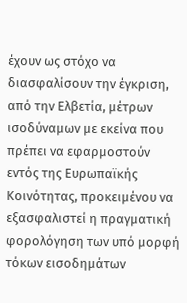έχουν ως στόχο να διασφαλίσουν την έγκριση, από την Ελβετία, μέτρων ισοδύναμων με εκείνα που πρέπει να εφαρμοστούν εντός της Ευρωπαϊκής Κοινότητας, προκειμένου να εξασφαλιστεί η πραγματική φορολόγηση των υπό μορφή τόκων εισοδημάτων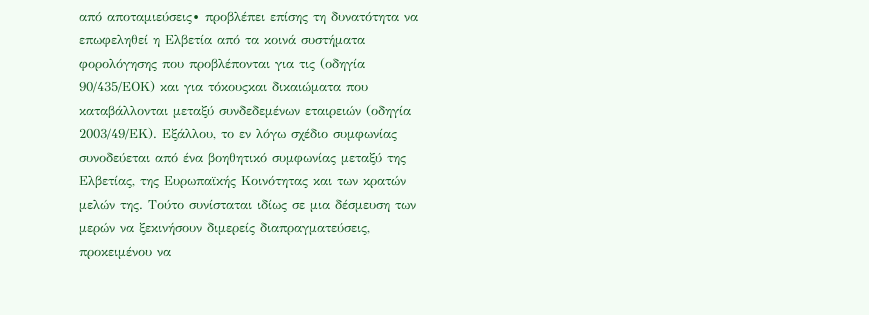από αποταμιεύσεις∙ προβλέπει επίσης τη δυνατότητα να επωφεληθεί η Ελβετία από τα κοινά συστήματα φορολόγησης που προβλέπονται για τις (οδηγία 90/435/ΕΟΚ) και για τόκουςκαι δικαιώματα που καταβάλλονται μεταξύ συνδεδεμένων εταιρειών (οδηγία 2003/49/ΕΚ). Εξάλλου, το εν λόγω σχέδιο συμφωνίας συνοδεύεται από ένα βοηθητικό συμφωνίας μεταξύ της Ελβετίας, της Ευρωπαϊκής Κοινότητας και των κρατών μελών της. Τούτο συνίσταται ιδίως σε μια δέσμευση των μερών να ξεκινήσουν διμερείς διαπραγματεύσεις, προκειμένου να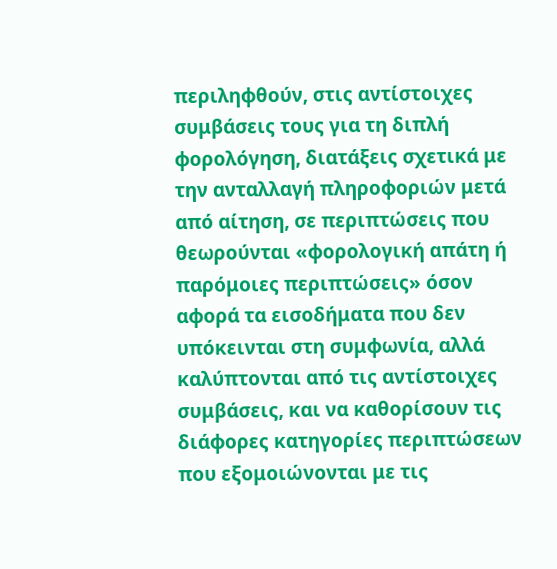περιληφθούν, στις αντίστοιχες συμβάσεις τους για τη διπλή φορολόγηση, διατάξεις σχετικά με την ανταλλαγή πληροφοριών μετά από αίτηση, σε περιπτώσεις που θεωρούνται «φορολογική απάτη ή παρόμοιες περιπτώσεις» όσον αφορά τα εισοδήματα που δεν υπόκεινται στη συμφωνία, αλλά καλύπτονται από τις αντίστοιχες συμβάσεις, και να καθορίσουν τις διάφορες κατηγορίες περιπτώσεων που εξομοιώνονται με τις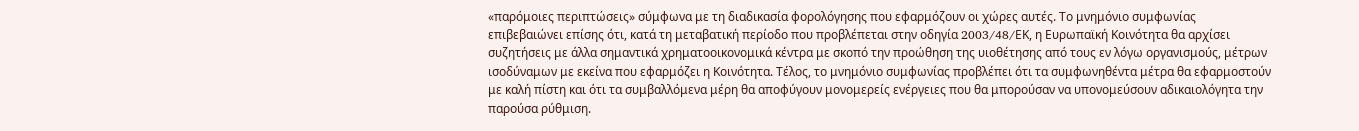«παρόμοιες περιπτώσεις» σύμφωνα με τη διαδικασία φορολόγησης που εφαρμόζουν οι χώρες αυτές. Το μνημόνιο συμφωνίας επιβεβαιώνει επίσης ότι, κατά τη μεταβατική περίοδο που προβλέπεται στην οδηγία 2003/48/EΚ, η Ευρωπαϊκή Κοινότητα θα αρχίσει συζητήσεις με άλλα σημαντικά χρηματοοικονομικά κέντρα με σκοπό την προώθηση της υιοθέτησης από τους εν λόγω οργανισμούς, μέτρων ισοδύναμων με εκείνα που εφαρμόζει η Κοινότητα. Τέλος, το μνημόνιο συμφωνίας προβλέπει ότι τα συμφωνηθέντα μέτρα θα εφαρμοστούν με καλή πίστη και ότι τα συμβαλλόμενα μέρη θα αποφύγουν μονομερείς ενέργειες που θα μπορούσαν να υπονομεύσουν αδικαιολόγητα την παρούσα ρύθμιση.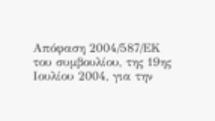Απόφαση 2004/587/ΕΚ του συμβουλίου, της 19ης Ιουλίου 2004, για την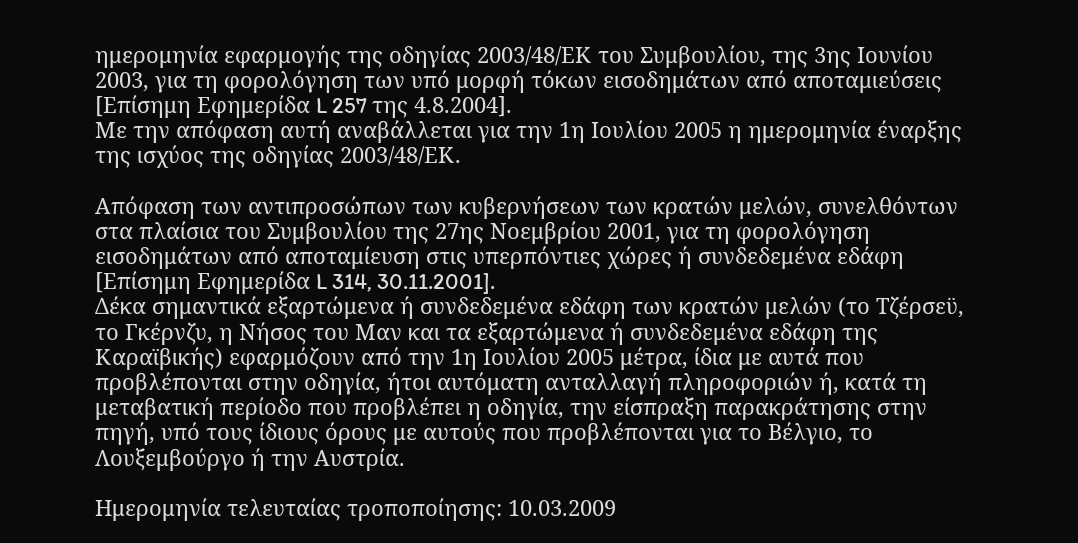ημερομηνία εφαρμογής της οδηγίας 2003/48/ΕΚ του Συμβουλίου, της 3ης Ιουνίου 2003, για τη φορολόγηση των υπό μορφή τόκων εισοδημάτων από αποταμιεύσεις [Επίσημη Εφημερίδα L 257 της 4.8.2004].
Με την απόφαση αυτή αναβάλλεται για την 1η Ιουλίου 2005 η ημερομηνία έναρξης της ισχύος της οδηγίας 2003/48/ΕΚ.

Απόφαση των αντιπροσώπων των κυβερνήσεων των κρατών μελών, συνελθόντων στα πλαίσια του Συμβουλίου της 27ης Νοεμβρίου 2001, για τη φορολόγηση εισοδημάτων από αποταμίευση στις υπερπόντιες χώρες ή συνδεδεμένα εδάφη [Επίσημη Εφημερίδα L 314, 30.11.2001].
Δέκα σημαντικά εξαρτώμενα ή συνδεδεμένα εδάφη των κρατών μελών (το Τζέρσεϋ, το Γκέρνζυ, η Νήσος του Μαν και τα εξαρτώμενα ή συνδεδεμένα εδάφη της Καραϊβικής) εφαρμόζουν από την 1η Ιουλίου 2005 μέτρα, ίδια με αυτά που προβλέπονται στην οδηγία, ήτοι αυτόματη ανταλλαγή πληροφοριών ή, κατά τη μεταβατική περίοδο που προβλέπει η οδηγία, την είσπραξη παρακράτησης στην πηγή, υπό τους ίδιους όρους με αυτούς που προβλέπονται για το Βέλγιο, το Λουξεμβούργο ή την Αυστρία.

Ημερομηνία τελευταίας τροποποίησης: 10.03.2009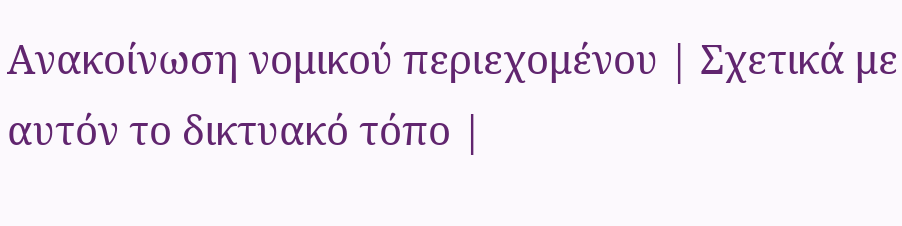Ανακοίνωση νομικού περιεχομένου | Σχετικά με αυτόν το δικτυακό τόπο |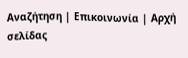Αναζήτηση | Επικοινωνία | Αρχή σελίδας